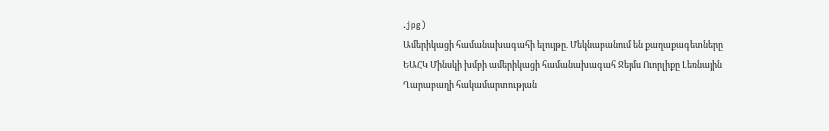.jpg)
Ամերիկացի համանախագահի ելույթը. Մեկնաբանում են քաղաքագետները
ԵԱՀԿ Մինսկի խմբի ամերիկացի համանախագահ Ջեյմս Ուորլիքը Լեռնային Ղարաբաղի հակամարտության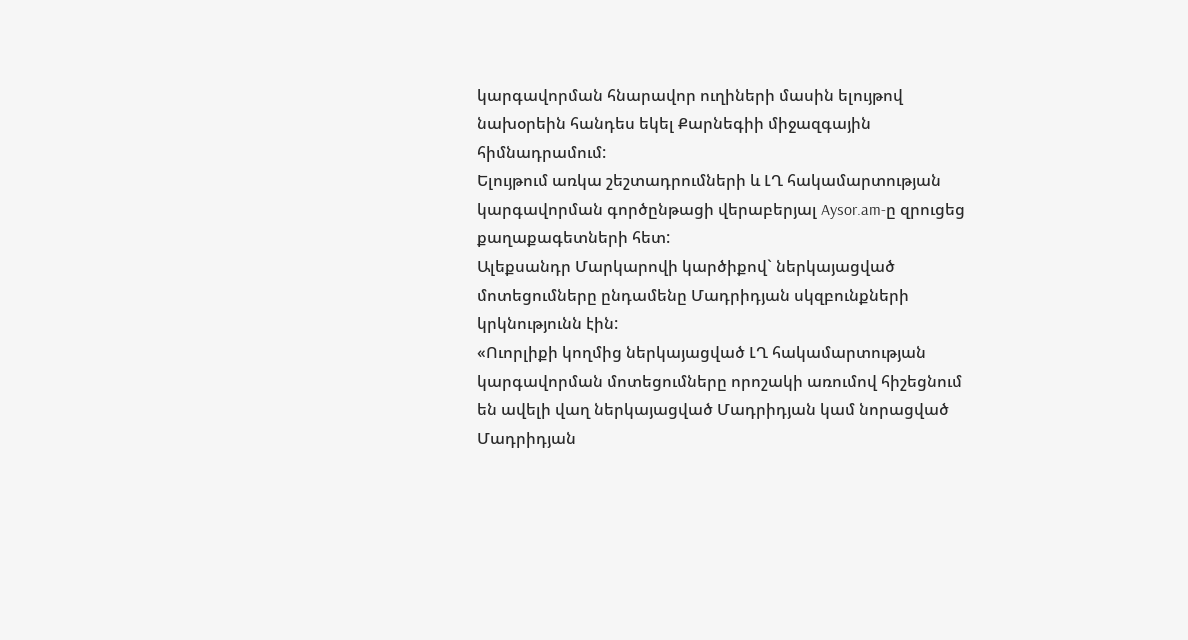կարգավորման հնարավոր ուղիների մասին ելույթով նախօրեին հանդես եկել Քարնեգիի միջազգային հիմնադրամում:
Ելույթում առկա շեշտադրումների և ԼՂ հակամարտության կարգավորման գործընթացի վերաբերյալ Aysor.am-ը զրուցեց քաղաքագետների հետ:
Ալեքսանդր Մարկարովի կարծիքով` ներկայացված մոտեցումները ընդամենը Մադրիդյան սկզբունքների կրկնությունն էին:
«Ուորլիքի կողմից ներկայացված ԼՂ հակամարտության կարգավորման մոտեցումները որոշակի առումով հիշեցնում են ավելի վաղ ներկայացված Մադրիդյան կամ նորացված Մադրիդյան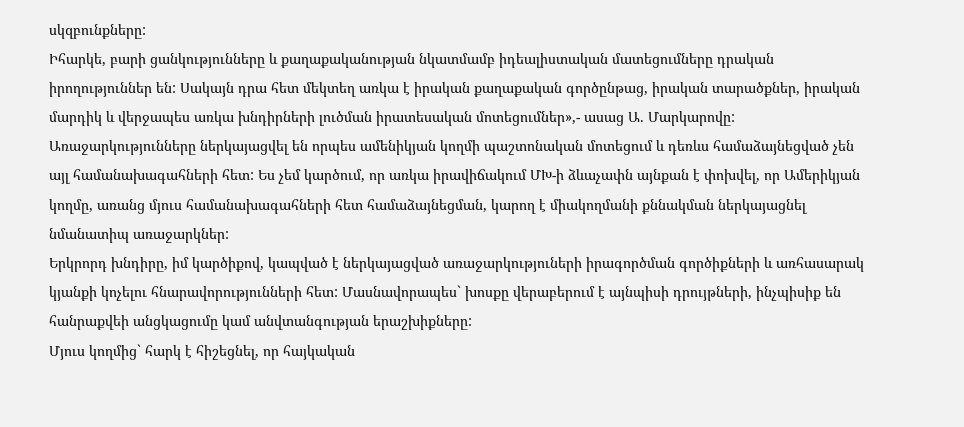սկզբունքները:
Իհարկե, բարի ցանկությունները և քաղաքականության նկատմամբ իդեալիստական մատեցումները դրական իրողություններ են: Սակայն դրա հետ մեկտեղ առկա է իրական քաղաքական գործընթաց, իրական տարածքներ, իրական մարդիկ և վերջապես առկա խնդիրների լուծման իրատեսական մոտեցումներ»,- ասաց Ա. Մարկարովը:
Առաջարկությունները ներկայացվել են որպես ամենիկյան կողմի պաշտոնական մոտեցում և դեռևս համաձայնեցված չեն այլ համանախագահների հետ: Ես չեմ կարծում, որ առկա իրավիճակում ՄԽ-ի ձևաչափն այնքան է փոխվել, որ Ամերիկյան կողմը, առանց մյուս համանախագահների հետ համաձայնեցման, կարող է միակողմանի քննակման ներկայացնել նմանատիպ առաջարկներ:
Երկրորդ խնդիրը, իմ կարծիքով, կապված է ներկայացված առաջարկություների իրագործման գործիքների և առհասարակ կյանքի կոչելու հնարավորությունների հետ: Մասնավորապես` խոսքը վերաբերում է այնպիսի դրույթների, ինչպիսիք են հանրաքվեի անցկացումը կամ անվտանգության երաշխիքները:
Մյուս կողմից` հարկ է հիշեցնել, որ հայկական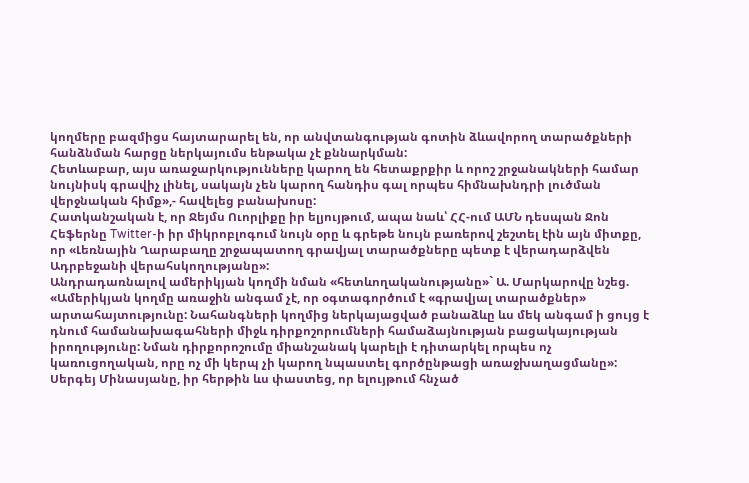կողմերը բազմիցս հայտարարել են, որ անվտանգության գոտին ձևավորող տարածքների հանձնման հարցը ներկայումս ենթակա չէ քննարկման:
Հետևաբար, այս առաջարկությունները կարող են հետաքրքիր և որոշ շրջանակների համար նույնիսկ գրավիչ լինել, սակայն չեն կարող հանդիս գալ որպես հիմնախնդրի լուծման վերջնական հիմք»,- հավելեց բանախոսը:
Հատկանշական է, որ Ջեյմս Ուորլիքը իր ելյույթում, ապա նաև՝ ՀՀ-ում ԱՄՆ դեսպան Ջոն Հեֆերնը Twitter-ի իր միկրոբլոգում նույն օրը և գրեթե նույն բառերով շեշտել էին այն միտքը, որ «Լեռնային Ղարաբաղը շրջապատող գրավյալ տարածքները պետք է վերադարձվեն Ադրբեջանի վերահսկողությանը»:
Անդրադառնալով ամերիկյան կողմի նման «հետևողականությանը»` Ա. Մարկարովը նշեց. «Ամերիկյան կողմը առաջին անգամ չէ, որ օգտագործում է «գրավյալ տարածքներ» արտահայտությունը: Նահանգների կողմից ներկայացված բանաձևը ևս մեկ անգամ ի ցույց է դնում համանախագահների միջև դիրքոշորումների համաձայնության բացակայության իրողությունը: Նման դիրքորոշումը միանշանակ կարելի է դիտարկել որպես ոչ կառուցողական, որը ոչ մի կերպ չի կարող նպաստել գործընթացի առաջխաղացմանը»:
Սերգեյ Մինասյանը, իր հերթին ևս փաստեց, որ ելույթում հնչած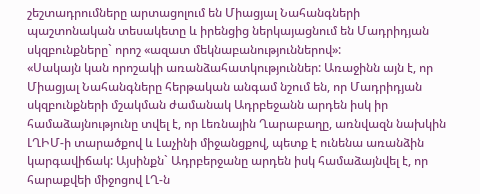շեշտադրումները արտացոլում են Միացյալ Նահանգների պաշտոնական տեսակետը և իրենցից ներկայացնում են Մադրիդյան սկզբունքները` որոշ «ազատ մեկնաբանություններով»:
«Սակայն կան որոշակի առանձահատկություններ: Առաջինն այն է, որ Միացյալ Նահանգները հերթական անգամ նշում են, որ Մադրիդյան սկզբունքների մշակման ժամանակ Ադրբեջանն արդեն իսկ իր համաձայնությունը տվել է, որ Լեռնային Ղարաբաղը, առնվազն նախկին ԼՂԻՄ-ի տարածքով և Լաչինի միջանցքով, պետք է ունենա առանձին կարգավիճակ: Այսինքն` Ադրբերջանը արդեն իսկ համաձայնվել է, որ հարաքվեի միջոցով ԼՂ-ն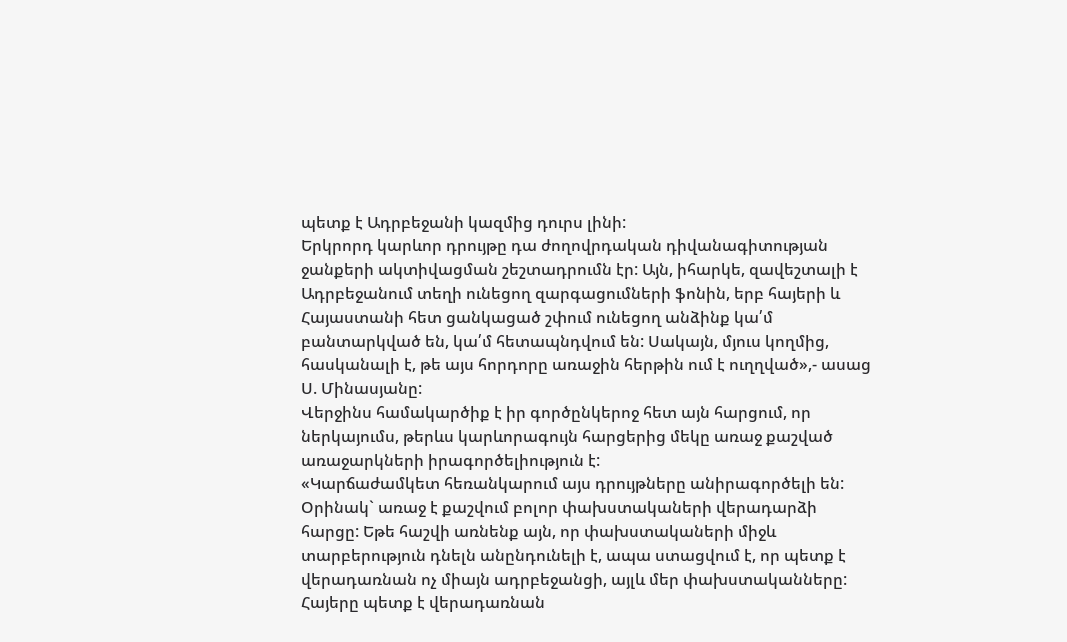պետք է Ադրբեջանի կազմից դուրս լինի:
Երկրորդ կարևոր դրույթը դա ժողովրդական դիվանագիտության ջանքերի ակտիվացման շեշտադրումն էր: Այն, իհարկե, զավեշտալի է Ադրբեջանում տեղի ունեցող զարգացումների ֆոնին, երբ հայերի և Հայաստանի հետ ցանկացած շփում ունեցող անձինք կա՛մ բանտարկված են, կա՛մ հետապնդվում են: Սակայն, մյուս կողմից, հասկանալի է, թե այս հորդորը առաջին հերթին ում է ուղղված»,- ասաց Ս. Մինասյանը:
Վերջինս համակարծիք է իր գործընկերոջ հետ այն հարցում, որ ներկայումս, թերևս կարևորագույն հարցերից մեկը առաջ քաշված առաջարկների իրագործելիություն է:
«Կարճաժամկետ հեռանկարում այս դրույթները անիրագործելի են: Օրինակ` առաջ է քաշվում բոլոր փախստակաների վերադարձի հարցը: Եթե հաշվի առնենք այն, որ փախստակաների միջև տարբերություն դնելն անընդունելի է, ապա ստացվում է, որ պետք է վերադառնան ոչ միայն ադրբեջանցի, այլև մեր փախստականները: Հայերը պետք է վերադառնան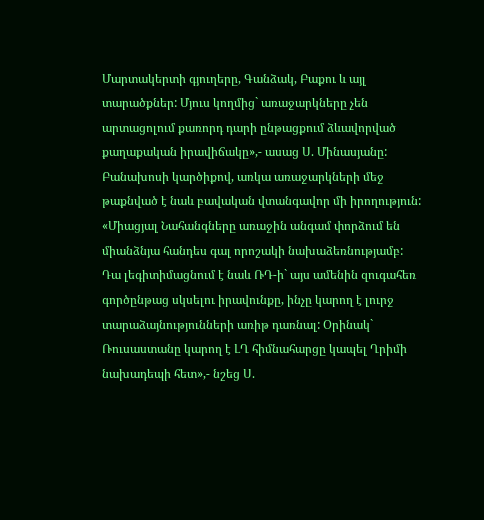Մարտակերտի գյուղերը, Գանձակ, Բաքու և այլ տարածքներ: Մյուս կողմից` առաջարկները չեն արտացոլում քառորդ դարի ընթացքում ձևավորված քաղաքական իրավիճակը»,- ասաց Ս. Մինասյանը:
Բանախոսի կարծիքով, առկա առաջարկների մեջ թաքնված է նաև բավական վտանգավոր մի իրողություն:
«Միացյալ Նահանգները առաջին անգամ փորձում են միանձնյա հանդես գալ որոշակի նախաձեռնությամբ: Դա լեգիտիմացնում է նաև ՌԴ-ի` այս ամենին զուգահեռ գործընթաց սկսելու իրավունքը, ինչը կարող է լուրջ տարաձայնությունների առիթ դառնալ: Օրինակ` Ռուսաստանը կարող է ԼՂ հիմնահարցը կապել Ղրիմի նախադեպի հետ»,- նշեց Ս.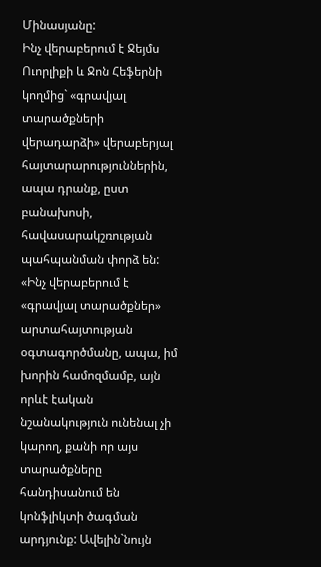Մինասյանը:
Ինչ վերաբերում է Ջեյմս Ուորլիքի և Ջոն Հեֆերնի կողմից` «գրավյալ տարածքների վերադարձի» վերաբերյալ հայտարարություններին, ապա դրանք, ըստ բանախոսի, հավասարակշռության պահպանման փորձ են:
«Ինչ վերաբերում է «գրավյալ տարածքներ» արտահայտության օգտագործմանը, ապա, իմ խորին համոզմամբ, այն որևէ էական նշանակություն ունենալ չի կարող, քանի որ այս տարածքները հանդիսանում են կոնֆլիկտի ծագման արդյունք: Ավելին`նույն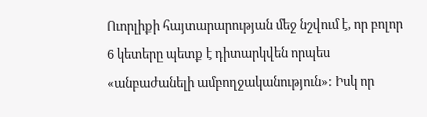Ուորլիքի հայտարարության մեջ նշվում է, որ բոլոր 6 կետերը պետք է դիտարկվեն որպես «անբաժանելի ամբողջականություն»: Իսկ որ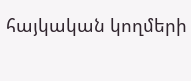հայկական կողմերի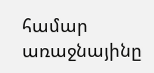համար առաջնայինը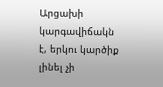Արցախի կարգավիճակն է, երկու կարծիք լինել չի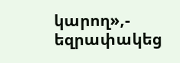կարող»,- եզրափակեց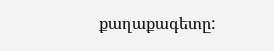քաղաքագետը: